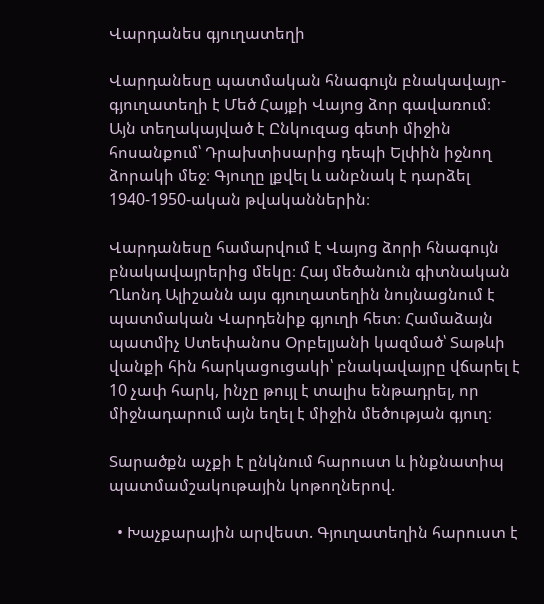Վարդանես գյուղատեղի

Վարդանեսը պատմական հնագույն բնակավայր-գյուղատեղի է Մեծ Հայքի Վայոց ձոր գավառում։ Այն տեղակայված է Ընկուզաց գետի միջին հոսանքում՝ Դրախտիսարից դեպի Ելփին իջնող ձորակի մեջ։ Գյուղը լքվել և անբնակ է դարձել 1940-1950-ական թվականներին։

Վարդանեսը համարվում է Վայոց ձորի հնագույն բնակավայրերից մեկը։ Հայ մեծանուն գիտնական Ղևոնդ Ալիշանն այս գյուղատեղին նույնացնում է պատմական Վարդենիք գյուղի հետ։ Համաձայն պատմիչ Ստեփանոս Օրբելյանի կազմած՝ Տաթևի վանքի հին հարկացուցակի՝ բնակավայրը վճարել է 10 չափ հարկ, ինչը թույլ է տալիս ենթադրել, որ միջնադարում այն եղել է միջին մեծության գյուղ։

Տարածքն աչքի է ընկնում հարուստ և ինքնատիպ պատմամշակութային կոթողներով.

  • Խաչքարային արվեստ. Գյուղատեղին հարուստ է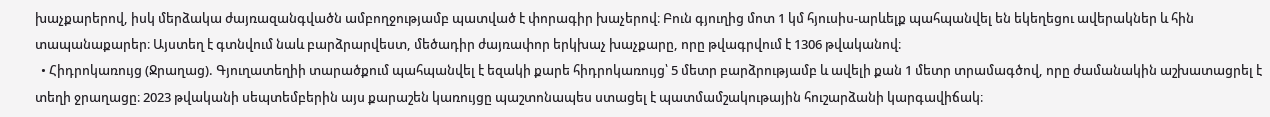խաչքարերով, իսկ մերձակա ժայռազանգվածն ամբողջությամբ պատված է փորագիր խաչերով։ Բուն գյուղից մոտ 1 կմ հյուսիս-արևելք պահպանվել են եկեղեցու ավերակներ և հին տապանաքարեր։ Այստեղ է գտնվում նաև բարձրարվեստ, մեծադիր ժայռափոր երկխաչ խաչքարը, որը թվագրվում է 1306 թվականով։
  • Հիդրոկառույց (Ջրաղաց). Գյուղատեղիի տարածքում պահպանվել է եզակի քարե հիդրոկառույց՝ 5 մետր բարձրությամբ և ավելի քան 1 մետր տրամագծով, որը ժամանակին աշխատացրել է տեղի ջրաղացը։ 2023 թվականի սեպտեմբերին այս քարաշեն կառույցը պաշտոնապես ստացել է պատմամշակութային հուշարձանի կարգավիճակ։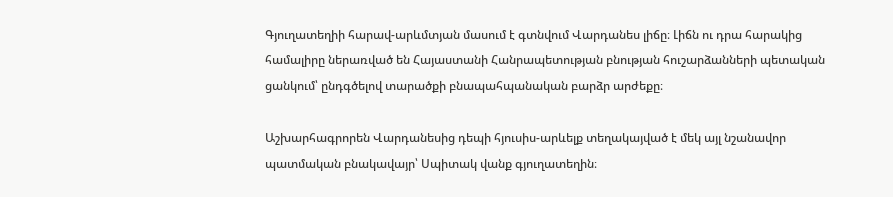Գյուղատեղիի հարավ-արևմտյան մասում է գտնվում Վարդանես լիճը։ Լիճն ու դրա հարակից համալիրը ներառված են Հայաստանի Հանրապետության բնության հուշարձանների պետական ցանկում՝ ընդգծելով տարածքի բնապահպանական բարձր արժեքը։

Աշխարհագրորեն Վարդանեսից դեպի հյուսիս-արևելք տեղակայված է մեկ այլ նշանավոր պատմական բնակավայր՝ Սպիտակ վանք գյուղատեղին։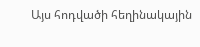Այս հոդվածի հեղինակային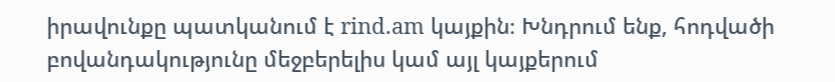իրավունքը պատկանում է rind.am կայքին։ Խնդրում ենք, հոդվածի բովանդակությունը մեջբերելիս կամ այլ կայքերում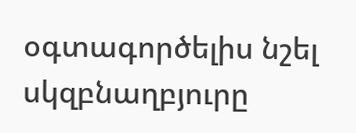օգտագործելիս նշել սկզբնաղբյուրը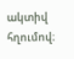ակտիվ հղումով։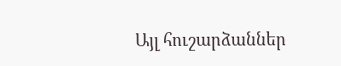Այլ հուշարձաններ